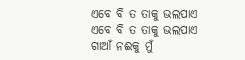ଏବେ ବି ତ ତାକୁ ଭଲପାଏ
ଏବେ ବି ତ ତାକୁ ଭଲପାଏ
ଗାଆଁ ନଈକୁ ମୁଁ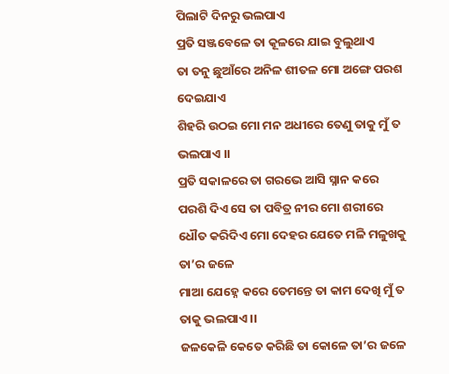ପିଲାଟି ଦିନରୁ ଭଲପାଏ
ପ୍ରତି ସଞ୍ଜବେଳେ ତା କୂଳରେ ଯାଇ ବୁଲୁଥାଏ
ତା ତନୁ ଛୁଆଁରେ ଅନିଳ ଶୀତଳ ମୋ ଅଙ୍ଗେ ପରଶ ଦେଇଯାଏ
ଶିହରି ଉଠଇ ମୋ ମନ ଅଧୀରେ ତେଣୁ ତାକୁ ମୁଁ ତ ଭଲପାଏ ।।
ପ୍ରତି ସକାଳରେ ତା ଗରଭେ ଆସି ସ୍ନାନ କରେ
ପରଶି ଦିଏ ସେ ତା ପବିତ୍ର ନୀର ମୋ ଶରୀରେ
ଧୌତ କରିଦିଏ ମୋ ଦେହର ଯେତେ ମଳି ମଳୁଖକୁ ତା’ର ଜଳେ
ମାଆ ଯେହ୍ନେ କରେ ତେମନ୍ତେ ତା କାମ ଦେଖି ମୁଁ ତ ତାକୁ ଭଲପାଏ ।।
ଜଳକେଳି କେତେ କରିଛି ତା କୋଳେ ତା’ର ଜଳେ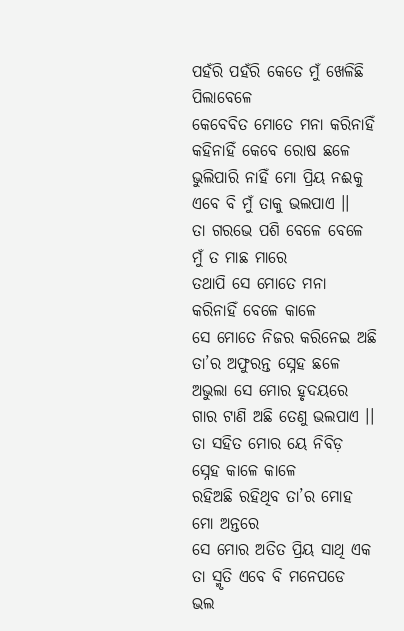ପହଁରି ପହଁରି କେତେ ମୁଁ ଖେଳିଛି ପିଲାବେଳେ
କେବେବିତ ମୋତେ ମନା କରିନାହିଁ କହିନାହିଁ କେବେ ରୋଷ ଛଳେ
ଭୁଲିପାରି ନାହିଁ ମୋ ପ୍ରିୟ ନଈକୁ ଏବେ ବି ମୁଁ ତାକୁ ଭଲପାଏ ।।
ତା ଗରଭେ ପଶି ବେଳେ ବେଳେ ମୁଁ ତ ମାଛ ମାରେ
ତଥାପି ସେ ମୋତେ ମନା କରିନାହିଁ ବେଳେ କାଳେ
ସେ ମୋତେ ନିଜର କରିନେଇ ଅଛି ତା’ର ଅଫୁରନ୍ତ ସ୍ନେହ ଛଳେ
ଅଭୁଲା ସେ ମୋର ହୃଦୟରେ ଗାର ଟାଣି ଅଛି ତେଣୁ ଭଲପାଏ ।।
ତା ସହିତ ମୋର ୟେ ନିବିଡ଼ ସ୍ନେହ କାଳେ କାଳେ
ରହିଅଛି ରହିଥିବ ତା’ର ମୋହ ମୋ ଅନ୍ତରେ
ସେ ମୋର ଅତିତ ପ୍ରିୟ ସାଥି ଏକ ତା ସ୍ମୃତି ଏବେ ବି ମନେପଡେ
ଭଲ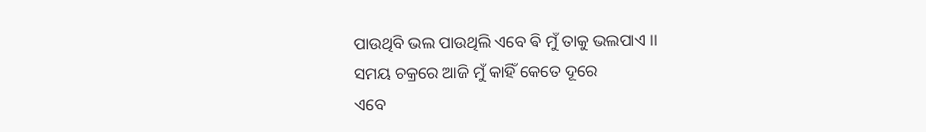ପାଉଥିବି ଭଲ ପାଉଥିଲି ଏବେ ଵି ମୁଁ ତାକୁ ଭଲପାଏ ।।
ସମୟ ଚକ୍ରରେ ଆଜି ମୁଁ କାହିଁ କେତେ ଦୂରେ
ଏବେ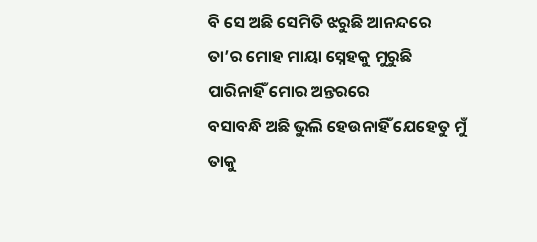ବି ସେ ଅଛି ସେମିତି ଝରୁଛି ଆନନ୍ଦରେ
ତା’ର ମୋହ ମାୟା ସ୍ନେହକୁ ମୁରୁଛି ପାରିନାହିଁ ମୋର ଅନ୍ତରରେ
ବସାବନ୍ଧି ଅଛି ଭୁଲି ହେଉନାହିଁ ଯେହେତୁ ମୁଁ ତାକୁ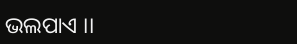ଭଲପାଏ ।।